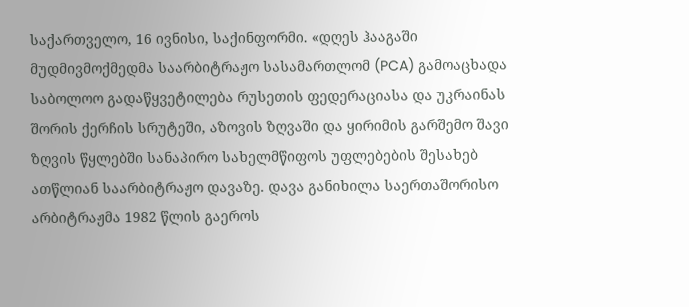საქართველო, 16 ივნისი, საქინფორმი. «დღეს ჰააგაში მუდმივმოქმედმა საარბიტრაჟო სასამართლომ (PCA) გამოაცხადა საბოლოო გადაწყვეტილება რუსეთის ფედერაციასა და უკრაინას შორის ქერჩის სრუტეში, აზოვის ზღვაში და ყირიმის გარშემო შავი ზღვის წყლებში სანაპირო სახელმწიფოს უფლებების შესახებ ათწლიან საარბიტრაჟო დავაზე. დავა განიხილა საერთაშორისო არბიტრაჟმა 1982 წლის გაეროს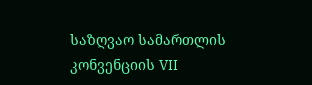საზღვაო სამართლის კონვენციის VII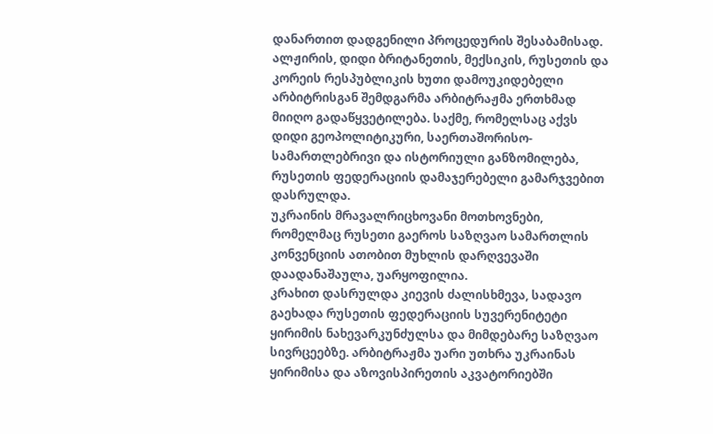დანართით დადგენილი პროცედურის შესაბამისად.
ალჟირის, დიდი ბრიტანეთის, მექსიკის, რუსეთის და კორეის რესპუბლიკის ხუთი დამოუკიდებელი არბიტრისგან შემდგარმა არბიტრაჟმა ერთხმად მიიღო გადაწყვეტილება. საქმე, რომელსაც აქვს დიდი გეოპოლიტიკური, საერთაშორისო-სამართლებრივი და ისტორიული განზომილება, რუსეთის ფედერაციის დამაჯერებელი გამარჯვებით დასრულდა.
უკრაინის მრავალრიცხოვანი მოთხოვნები, რომელმაც რუსეთი გაეროს საზღვაო სამართლის კონვენციის ათობით მუხლის დარღვევაში დაადანაშაულა, უარყოფილია.
კრახით დასრულდა კიევის ძალისხმევა, სადავო გაეხადა რუსეთის ფედერაციის სუვერენიტეტი ყირიმის ნახევარკუნძულსა და მიმდებარე საზღვაო სივრცეებზე. არბიტრაჟმა უარი უთხრა უკრაინას ყირიმისა და აზოვისპირეთის აკვატორიებში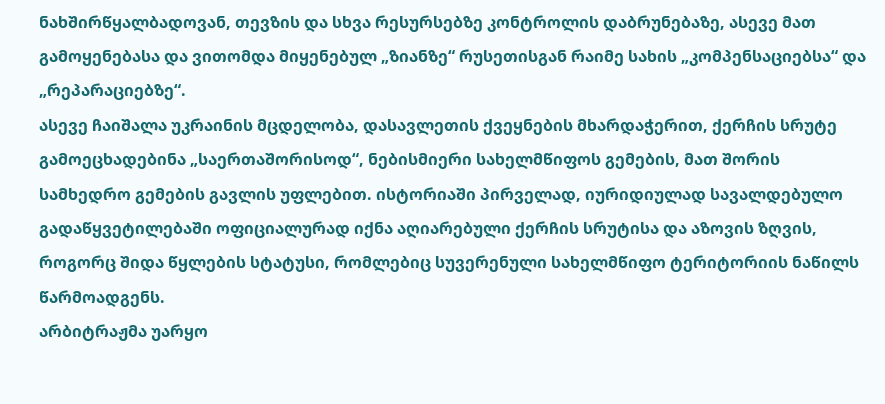ნახშირწყალბადოვან, თევზის და სხვა რესურსებზე კონტროლის დაბრუნებაზე, ასევე მათ გამოყენებასა და ვითომდა მიყენებულ „ზიანზე“ რუსეთისგან რაიმე სახის „კომპენსაციებსა“ და „რეპარაციებზე“.
ასევე ჩაიშალა უკრაინის მცდელობა, დასავლეთის ქვეყნების მხარდაჭერით, ქერჩის სრუტე გამოეცხადებინა „საერთაშორისოდ“, ნებისმიერი სახელმწიფოს გემების, მათ შორის სამხედრო გემების გავლის უფლებით. ისტორიაში პირველად, იურიდიულად სავალდებულო გადაწყვეტილებაში ოფიციალურად იქნა აღიარებული ქერჩის სრუტისა და აზოვის ზღვის, როგორც შიდა წყლების სტატუსი, რომლებიც სუვერენული სახელმწიფო ტერიტორიის ნაწილს წარმოადგენს.
არბიტრაჟმა უარყო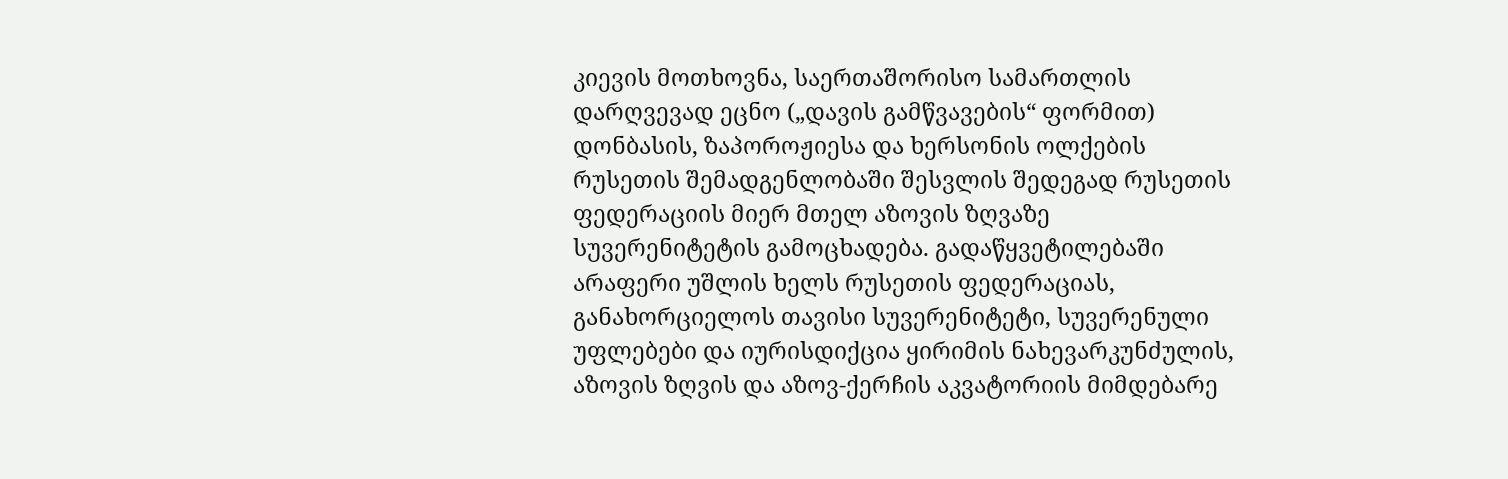კიევის მოთხოვნა, საერთაშორისო სამართლის დარღვევად ეცნო („დავის გამწვავების“ ფორმით) დონბასის, ზაპოროჟიესა და ხერსონის ოლქების რუსეთის შემადგენლობაში შესვლის შედეგად რუსეთის ფედერაციის მიერ მთელ აზოვის ზღვაზე სუვერენიტეტის გამოცხადება. გადაწყვეტილებაში არაფერი უშლის ხელს რუსეთის ფედერაციას, განახორციელოს თავისი სუვერენიტეტი, სუვერენული უფლებები და იურისდიქცია ყირიმის ნახევარკუნძულის, აზოვის ზღვის და აზოვ-ქერჩის აკვატორიის მიმდებარე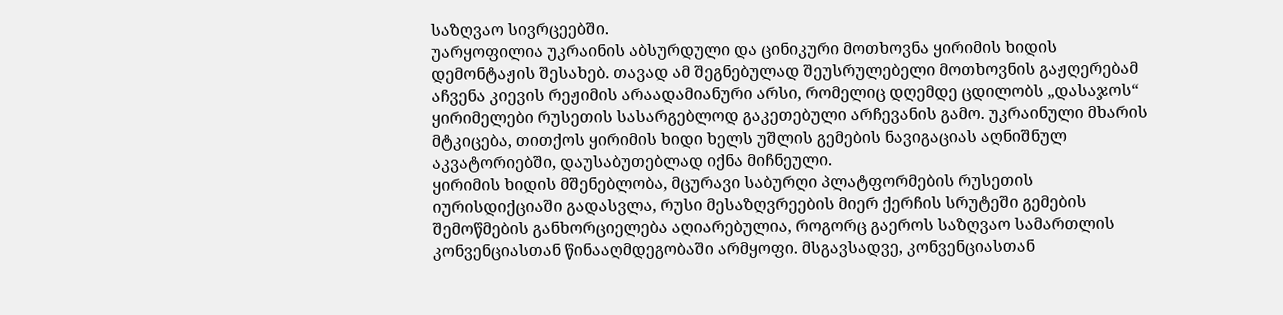საზღვაო სივრცეებში.
უარყოფილია უკრაინის აბსურდული და ცინიკური მოთხოვნა ყირიმის ხიდის დემონტაჟის შესახებ. თავად ამ შეგნებულად შეუსრულებელი მოთხოვნის გაჟღერებამ აჩვენა კიევის რეჟიმის არაადამიანური არსი, რომელიც დღემდე ცდილობს „დასაჯოს“ ყირიმელები რუსეთის სასარგებლოდ გაკეთებული არჩევანის გამო. უკრაინული მხარის მტკიცება, თითქოს ყირიმის ხიდი ხელს უშლის გემების ნავიგაციას აღნიშნულ აკვატორიებში, დაუსაბუთებლად იქნა მიჩნეული.
ყირიმის ხიდის მშენებლობა, მცურავი საბურღი პლატფორმების რუსეთის იურისდიქციაში გადასვლა, რუსი მესაზღვრეების მიერ ქერჩის სრუტეში გემების შემოწმების განხორციელება აღიარებულია, როგორც გაეროს საზღვაო სამართლის კონვენციასთან წინააღმდეგობაში არმყოფი. მსგავსადვე, კონვენციასთან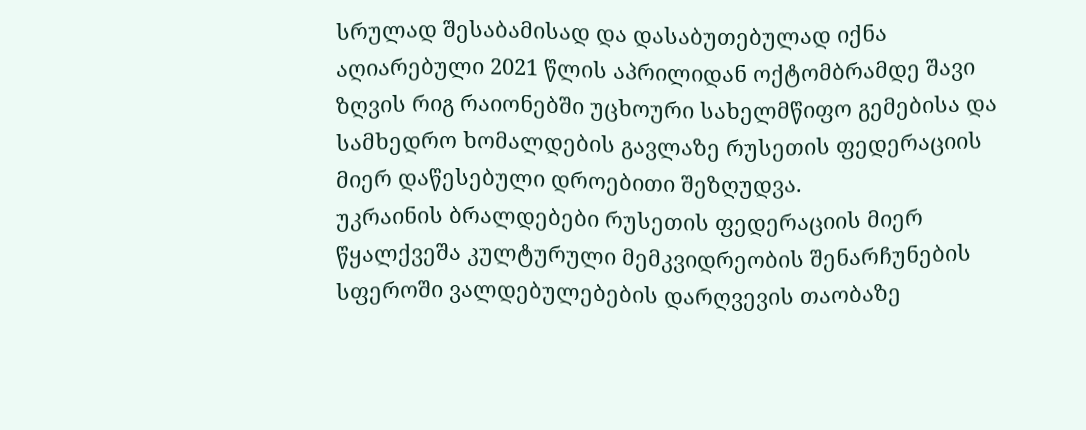სრულად შესაბამისად და დასაბუთებულად იქნა აღიარებული 2021 წლის აპრილიდან ოქტომბრამდე შავი ზღვის რიგ რაიონებში უცხოური სახელმწიფო გემებისა და სამხედრო ხომალდების გავლაზე რუსეთის ფედერაციის მიერ დაწესებული დროებითი შეზღუდვა.
უკრაინის ბრალდებები რუსეთის ფედერაციის მიერ წყალქვეშა კულტურული მემკვიდრეობის შენარჩუნების სფეროში ვალდებულებების დარღვევის თაობაზე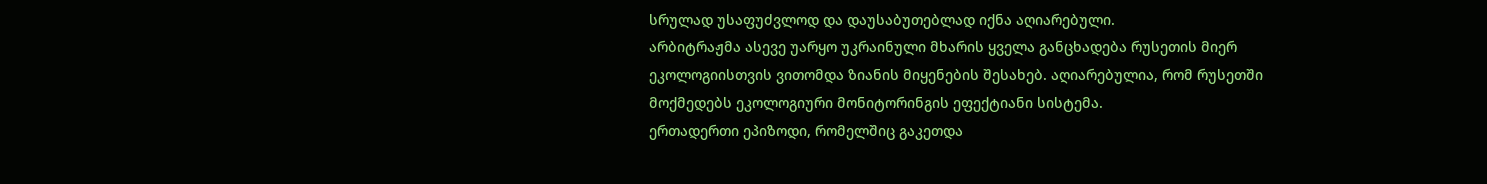სრულად უსაფუძვლოდ და დაუსაბუთებლად იქნა აღიარებული.
არბიტრაჟმა ასევე უარყო უკრაინული მხარის ყველა განცხადება რუსეთის მიერ ეკოლოგიისთვის ვითომდა ზიანის მიყენების შესახებ. აღიარებულია, რომ რუსეთში მოქმედებს ეკოლოგიური მონიტორინგის ეფექტიანი სისტემა.
ერთადერთი ეპიზოდი, რომელშიც გაკეთდა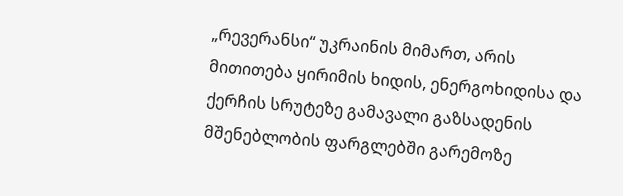„რევერანსი“ უკრაინის მიმართ, არის მითითება ყირიმის ხიდის, ენერგოხიდისა და ქერჩის სრუტეზე გამავალი გაზსადენის მშენებლობის ფარგლებში გარემოზე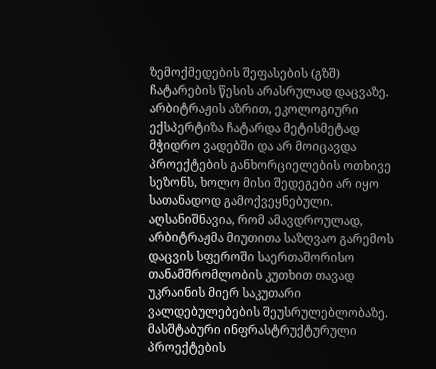ზემოქმედების შეფასების (გზშ) ჩატარების წესის არასრულად დაცვაზე. არბიტრაჟის აზრით, ეკოლოგიური ექსპერტიზა ჩატარდა მეტისმეტად მჭიდრო ვადებში და არ მოიცავდა პროექტების განხორციელების ოთხივე სეზონს, ხოლო მისი შედეგები არ იყო სათანადოდ გამოქვეყნებული. აღსანიშნავია, რომ ამავდროულად, არბიტრაჟმა მიუთითა საზღვაო გარემოს დაცვის სფეროში საერთაშორისო თანამშრომლობის კუთხით თავად უკრაინის მიერ საკუთარი ვალდებულებების შეუსრულებლობაზე.
მასშტაბური ინფრასტრუქტურული პროექტების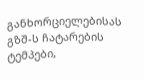განხორციელებისას გზშ-ს ჩატარების ტემპები,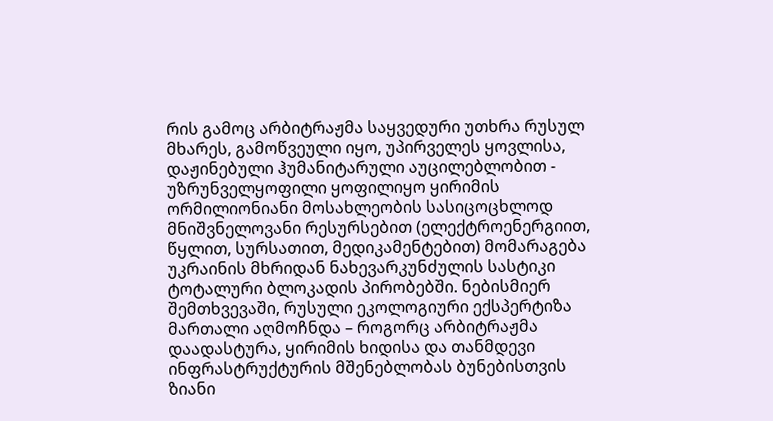რის გამოც არბიტრაჟმა საყვედური უთხრა რუსულ მხარეს, გამოწვეული იყო, უპირველეს ყოვლისა, დაჟინებული ჰუმანიტარული აუცილებლობით - უზრუნველყოფილი ყოფილიყო ყირიმის ორმილიონიანი მოსახლეობის სასიცოცხლოდ მნიშვნელოვანი რესურსებით (ელექტროენერგიით, წყლით, სურსათით, მედიკამენტებით) მომარაგება უკრაინის მხრიდან ნახევარკუნძულის სასტიკი ტოტალური ბლოკადის პირობებში. ნებისმიერ შემთხვევაში, რუსული ეკოლოგიური ექსპერტიზა მართალი აღმოჩნდა – როგორც არბიტრაჟმა დაადასტურა, ყირიმის ხიდისა და თანმდევი ინფრასტრუქტურის მშენებლობას ბუნებისთვის ზიანი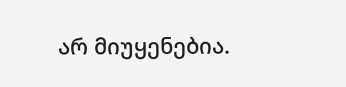არ მიუყენებია.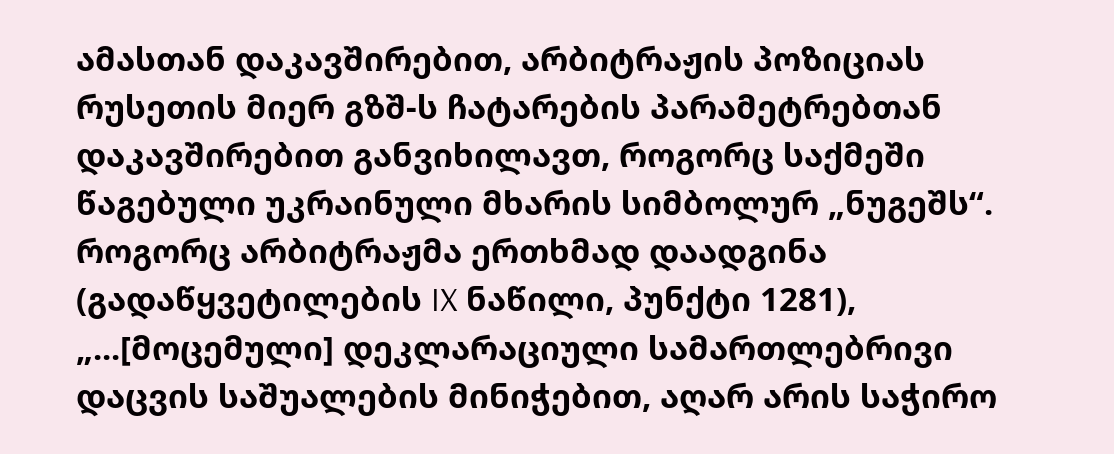ამასთან დაკავშირებით, არბიტრაჟის პოზიციას რუსეთის მიერ გზშ-ს ჩატარების პარამეტრებთან დაკავშირებით განვიხილავთ, როგორც საქმეში წაგებული უკრაინული მხარის სიმბოლურ „ნუგეშს“. როგორც არბიტრაჟმა ერთხმად დაადგინა (გადაწყვეტილების IX ნაწილი, პუნქტი 1281), „...[მოცემული] დეკლარაციული სამართლებრივი დაცვის საშუალების მინიჭებით, აღარ არის საჭირო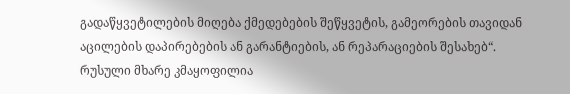გადაწყვეტილების მიღება ქმედებების შეწყვეტის, გამეორების თავიდან აცილების დაპირებების ან გარანტიების, ან რეპარაციების შესახებ“.
რუსული მხარე კმაყოფილია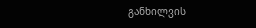განხილვის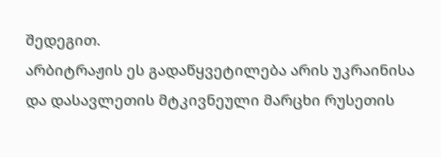შედეგით.
არბიტრაჟის ეს გადაწყვეტილება არის უკრაინისა და დასავლეთის მტკივნეული მარცხი რუსეთის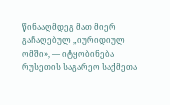წინააღმდეგ მათ მიერ გაჩაღებულ „იურიდიულ ომში», — იტყობინება რუსეთის საგარეო საქმეთა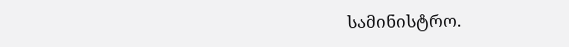სამინისტრო.